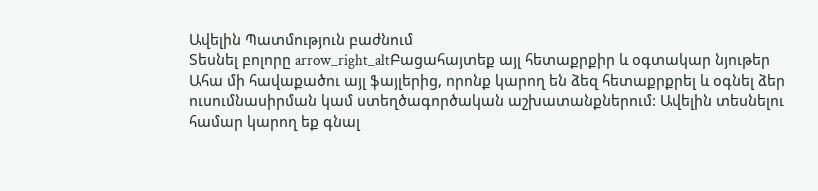Ավելին Պատմություն բաժնում
Տեսնել բոլորը arrow_right_altԲացահայտեք այլ հետաքրքիր և օգտակար նյութեր
Ահա մի հավաքածու այլ ֆայլերից, որոնք կարող են ձեզ հետաքրքրել և օգնել ձեր ուսումնասիրման կամ ստեղծագործական աշխատանքներում: Ավելին տեսնելու համար կարող եք գնալ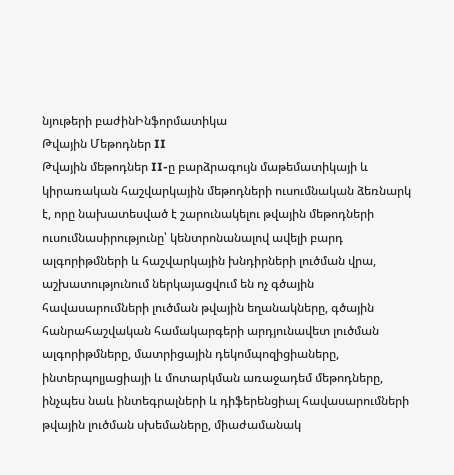նյութերի բաժինԻնֆորմատիկա
Թվային Մեթոդներ II
Թվային մեթոդներ II-ը բարձրագույն մաթեմատիկայի և կիրառական հաշվարկային մեթոդների ուսումնական ձեռնարկ է, որը նախատեսված է շարունակելու թվային մեթոդների ուսումնասիրությունը՝ կենտրոնանալով ավելի բարդ ալգորիթմների և հաշվարկային խնդիրների լուծման վրա, աշխատությունում ներկայացվում են ոչ գծային հավասարումների լուծման թվային եղանակները, գծային հանրահաշվական համակարգերի արդյունավետ լուծման ալգորիթմները, մատրիցային դեկոմպոզիցիաները, ինտերպոլյացիայի և մոտարկման առաջադեմ մեթոդները, ինչպես նաև ինտեգրալների և դիֆերենցիալ հավասարումների թվային լուծման սխեմաները, միաժամանակ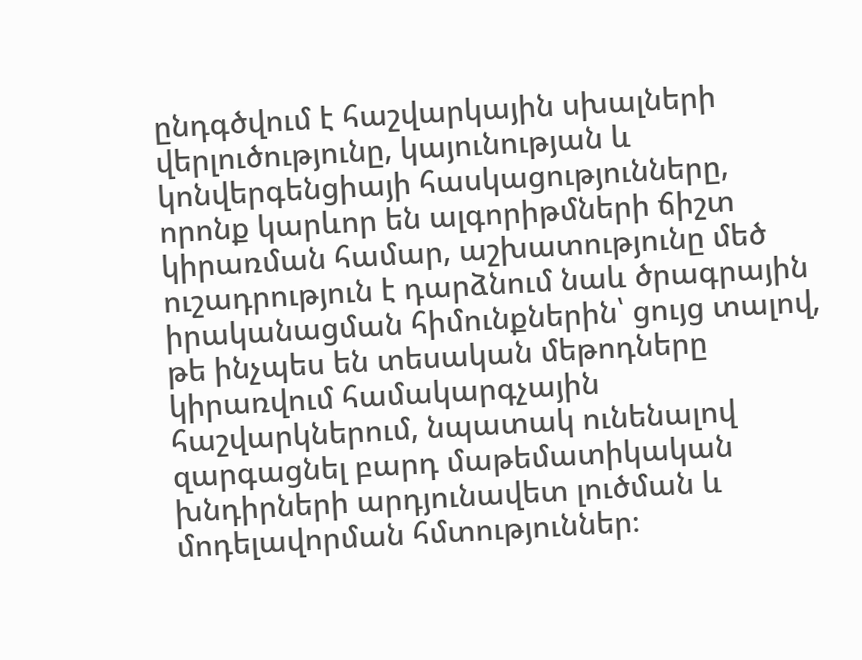ընդգծվում է հաշվարկային սխալների վերլուծությունը, կայունության և կոնվերգենցիայի հասկացությունները, որոնք կարևոր են ալգորիթմների ճիշտ կիրառման համար, աշխատությունը մեծ ուշադրություն է դարձնում նաև ծրագրային իրականացման հիմունքներին՝ ցույց տալով, թե ինչպես են տեսական մեթոդները կիրառվում համակարգչային հաշվարկներում, նպատակ ունենալով զարգացնել բարդ մաթեմատիկական խնդիրների արդյունավետ լուծման և մոդելավորման հմտություններ։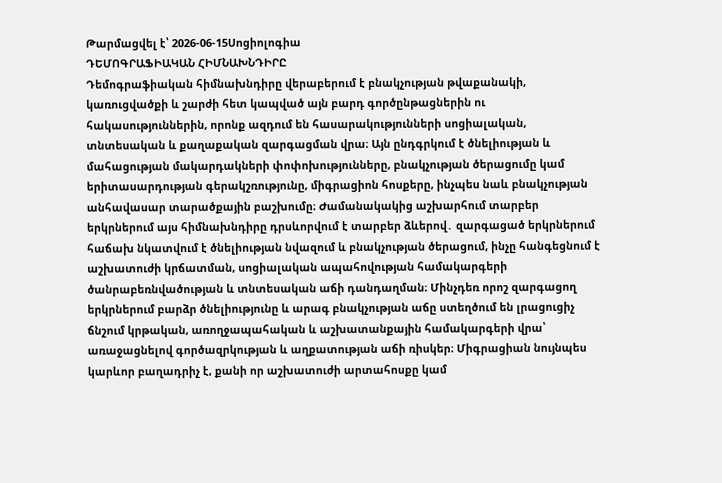Թարմացվել է՝ 2026-06-15Սոցիոլոգիա
ԴԵՄՈԳՐԱՖԻԱԿԱՆ ՀԻՄՆԱԽՆԴԻՐԸ
Դեմոգրաֆիական հիմնախնդիրը վերաբերում է բնակչության թվաքանակի, կառուցվածքի և շարժի հետ կապված այն բարդ գործընթացներին ու հակասություններին, որոնք ազդում են հասարակությունների սոցիալական, տնտեսական և քաղաքական զարգացման վրա։ Այն ընդգրկում է ծնելիության և մահացության մակարդակների փոփոխությունները, բնակչության ծերացումը կամ երիտասարդության գերակշռությունը, միգրացիոն հոսքերը, ինչպես նաև բնակչության անհավասար տարածքային բաշխումը։ Ժամանակակից աշխարհում տարբեր երկրներում այս հիմնախնդիրը դրսևորվում է տարբեր ձևերով․ զարգացած երկրներում հաճախ նկատվում է ծնելիության նվազում և բնակչության ծերացում, ինչը հանգեցնում է աշխատուժի կրճատման, սոցիալական ապահովության համակարգերի ծանրաբեռնվածության և տնտեսական աճի դանդաղման։ Մինչդեռ որոշ զարգացող երկրներում բարձր ծնելիությունը և արագ բնակչության աճը ստեղծում են լրացուցիչ ճնշում կրթական, առողջապահական և աշխատանքային համակարգերի վրա՝ առաջացնելով գործազրկության և աղքատության աճի ռիսկեր։ Միգրացիան նույնպես կարևոր բաղադրիչ է, քանի որ աշխատուժի արտահոսքը կամ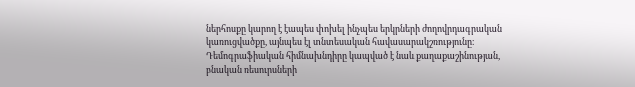ներհոսքը կարող է էապես փոխել ինչպես երկրների ժողովրդագրական կառուցվածքը, այնպես էլ տնտեսական հավասարակշռությունը։ Դեմոգրաֆիական հիմնախնդիրը կապված է նաև քաղաքաշինության, բնական ռեսուրսների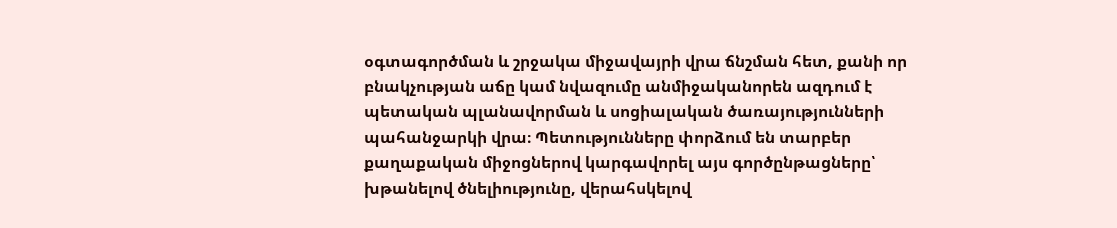օգտագործման և շրջակա միջավայրի վրա ճնշման հետ, քանի որ բնակչության աճը կամ նվազումը անմիջականորեն ազդում է պետական պլանավորման և սոցիալական ծառայությունների պահանջարկի վրա։ Պետությունները փորձում են տարբեր քաղաքական միջոցներով կարգավորել այս գործընթացները՝ խթանելով ծնելիությունը, վերահսկելով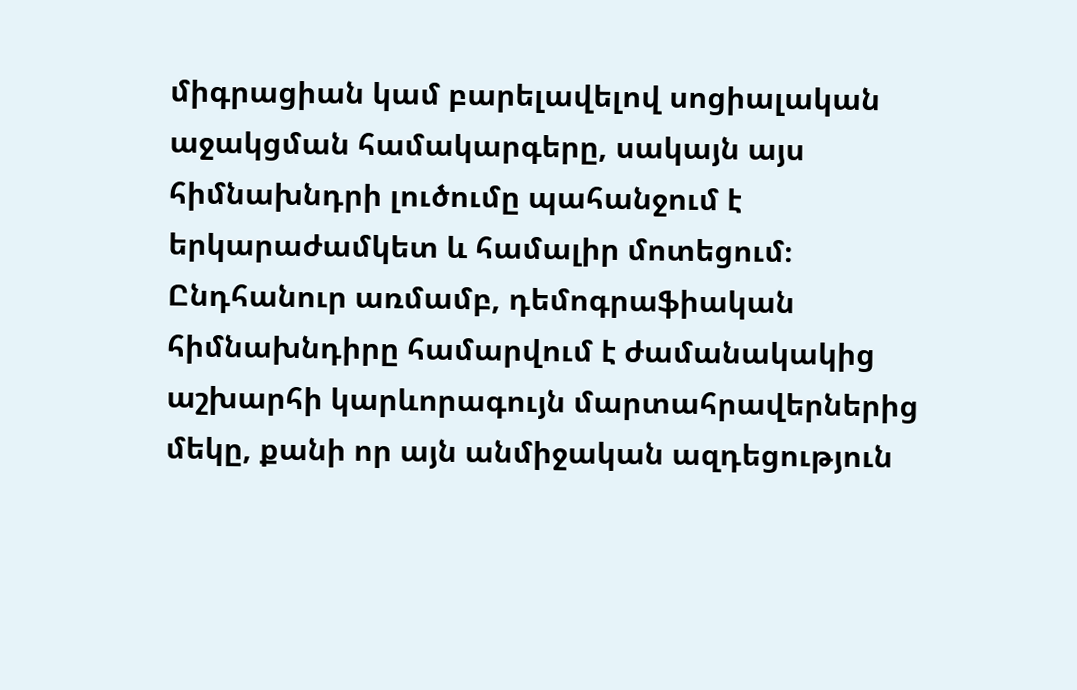միգրացիան կամ բարելավելով սոցիալական աջակցման համակարգերը, սակայն այս հիմնախնդրի լուծումը պահանջում է երկարաժամկետ և համալիր մոտեցում։ Ընդհանուր առմամբ, դեմոգրաֆիական հիմնախնդիրը համարվում է ժամանակակից աշխարհի կարևորագույն մարտահրավերներից մեկը, քանի որ այն անմիջական ազդեցություն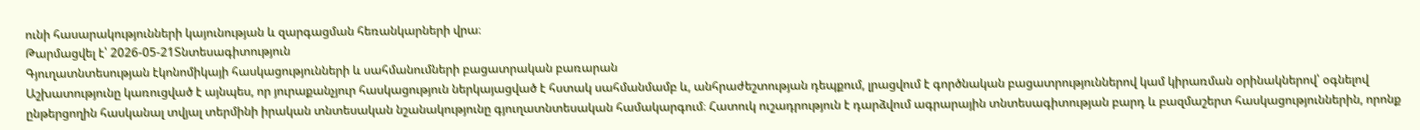ունի հասարակությունների կայունության և զարգացման հեռանկարների վրա։
Թարմացվել է՝ 2026-05-21Տնտեսագիտություն
Գյուղատնտեսության էկոնոմիկայի հասկացությունների և սահմանումների բացատրական բառարան
Աշխատությունը կառուցված է այնպես, որ յուրաքանչյուր հասկացություն ներկայացված է հստակ սահմանմամբ և, անհրաժեշտության դեպքում, լրացվում է գործնական բացատրություններով կամ կիրառման օրինակներով՝ օգնելով ընթերցողին հասկանալ տվյալ տերմինի իրական տնտեսական նշանակությունը գյուղատնտեսական համակարգում։ Հատուկ ուշադրություն է դարձվում ագրարային տնտեսագիտության բարդ և բազմաշերտ հասկացություններին, որոնք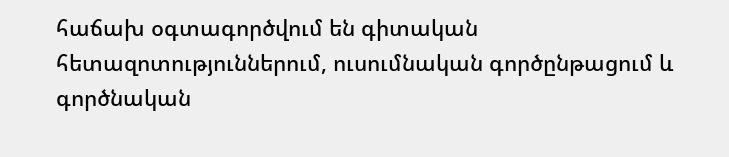հաճախ օգտագործվում են գիտական հետազոտություններում, ուսումնական գործընթացում և գործնական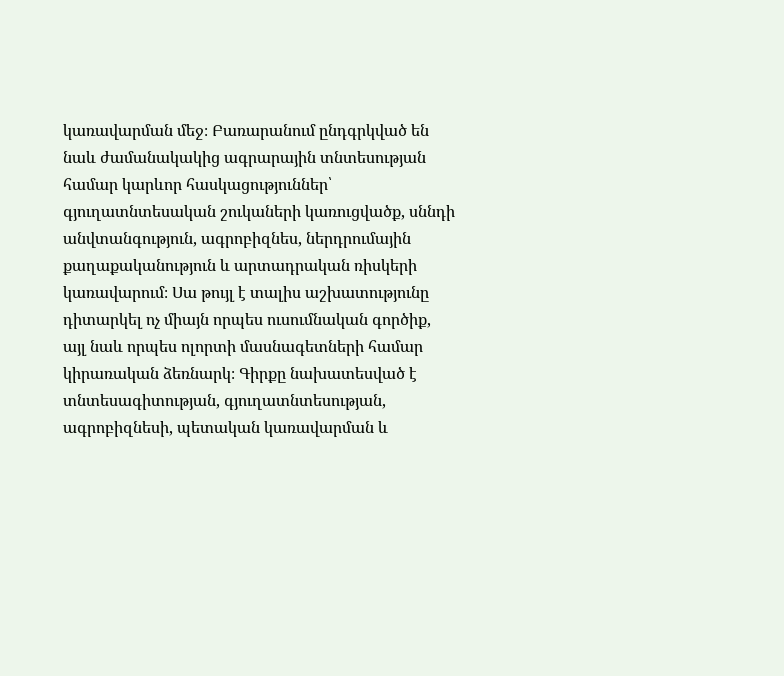կառավարման մեջ։ Բառարանում ընդգրկված են նաև ժամանակակից ագրարային տնտեսության համար կարևոր հասկացություններ՝ գյուղատնտեսական շուկաների կառուցվածք, սննդի անվտանգություն, ագրոբիզնես, ներդրումային քաղաքականություն և արտադրական ռիսկերի կառավարում։ Սա թույլ է տալիս աշխատությունը դիտարկել ոչ միայն որպես ուսումնական գործիք, այլ նաև որպես ոլորտի մասնագետների համար կիրառական ձեռնարկ։ Գիրքը նախատեսված է տնտեսագիտության, գյուղատնտեսության, ագրոբիզնեսի, պետական կառավարման և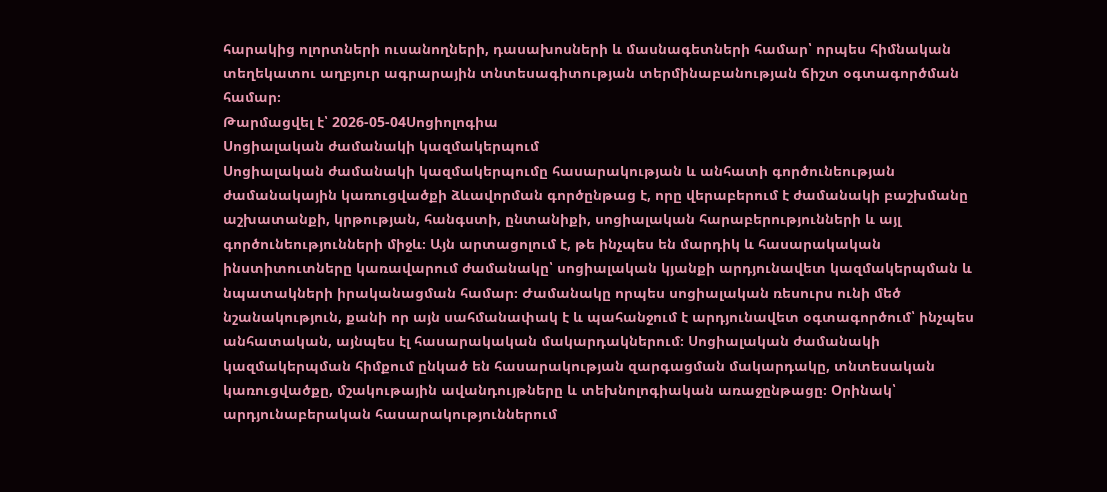հարակից ոլորտների ուսանողների, դասախոսների և մասնագետների համար՝ որպես հիմնական տեղեկատու աղբյուր ագրարային տնտեսագիտության տերմինաբանության ճիշտ օգտագործման համար։
Թարմացվել է՝ 2026-05-04Սոցիոլոգիա
Սոցիալական ժամանակի կազմակերպում
Սոցիալական ժամանակի կազմակերպումը հասարակության և անհատի գործունեության ժամանակային կառուցվածքի ձևավորման գործընթաց է, որը վերաբերում է ժամանակի բաշխմանը աշխատանքի, կրթության, հանգստի, ընտանիքի, սոցիալական հարաբերությունների և այլ գործունեությունների միջև։ Այն արտացոլում է, թե ինչպես են մարդիկ և հասարակական ինստիտուտները կառավարում ժամանակը՝ սոցիալական կյանքի արդյունավետ կազմակերպման և նպատակների իրականացման համար։ Ժամանակը որպես սոցիալական ռեսուրս ունի մեծ նշանակություն, քանի որ այն սահմանափակ է և պահանջում է արդյունավետ օգտագործում՝ ինչպես անհատական, այնպես էլ հասարակական մակարդակներում։ Սոցիալական ժամանակի կազմակերպման հիմքում ընկած են հասարակության զարգացման մակարդակը, տնտեսական կառուցվածքը, մշակութային ավանդույթները և տեխնոլոգիական առաջընթացը։ Օրինակ՝ արդյունաբերական հասարակություններում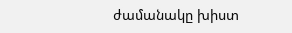ժամանակը խիստ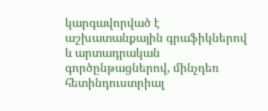կարգավորված է աշխատանքային գրաֆիկներով և արտադրական գործընթացներով, մինչդեռ հետինդուստրիալ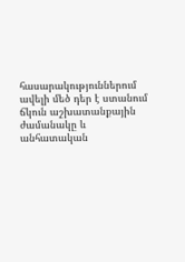հասարակություններում ավելի մեծ դեր է ստանում ճկուն աշխատանքային ժամանակը և անհատական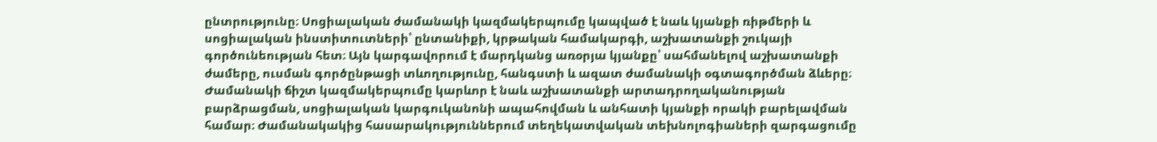ընտրությունը։ Սոցիալական ժամանակի կազմակերպումը կապված է նաև կյանքի ռիթմերի և սոցիալական ինստիտուտների՝ ընտանիքի, կրթական համակարգի, աշխատանքի շուկայի գործունեության հետ։ Այն կարգավորում է մարդկանց առօրյա կյանքը՝ սահմանելով աշխատանքի ժամերը, ուսման գործընթացի տևողությունը, հանգստի և ազատ ժամանակի օգտագործման ձևերը։ Ժամանակի ճիշտ կազմակերպումը կարևոր է նաև աշխատանքի արտադրողականության բարձրացման, սոցիալական կարգուկանոնի ապահովման և անհատի կյանքի որակի բարելավման համար։ Ժամանակակից հասարակություններում տեղեկատվական տեխնոլոգիաների զարգացումը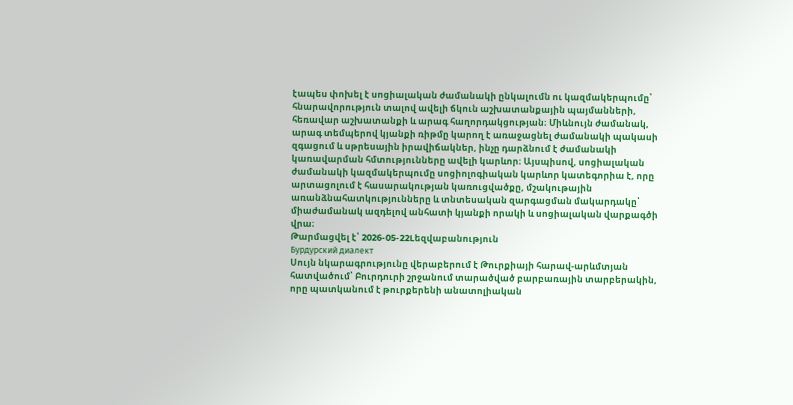էապես փոխել է սոցիալական ժամանակի ընկալումն ու կազմակերպումը՝ հնարավորություն տալով ավելի ճկուն աշխատանքային պայմանների, հեռավար աշխատանքի և արագ հաղորդակցության։ Միևնույն ժամանակ, արագ տեմպերով կյանքի ռիթմը կարող է առաջացնել ժամանակի պակասի զգացում և սթրեսային իրավիճակներ, ինչը դարձնում է ժամանակի կառավարման հմտությունները ավելի կարևոր։ Այսպիսով, սոցիալական ժամանակի կազմակերպումը սոցիոլոգիական կարևոր կատեգորիա է, որը արտացոլում է հասարակության կառուցվածքը, մշակութային առանձնահատկությունները և տնտեսական զարգացման մակարդակը՝ միաժամանակ ազդելով անհատի կյանքի որակի և սոցիալական վարքագծի վրա։
Թարմացվել է՝ 2026-05-22Lեզվաբանություն
Бурдурский диалект
Սույն նկարագրությունը վերաբերում է Թուրքիայի հարավ-արևմտյան հատվածում՝ Բուրդուրի շրջանում տարածված բարբառային տարբերակին, որը պատկանում է թուրքերենի անատոլիական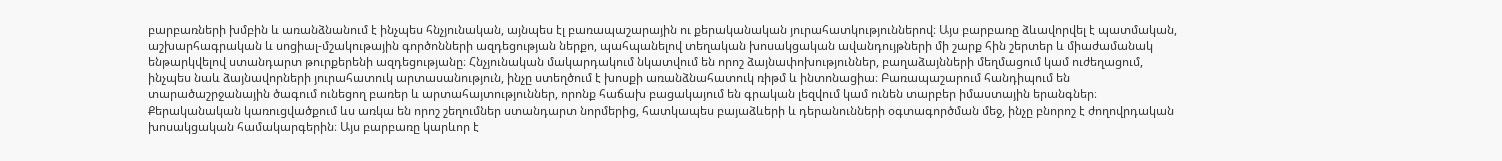բարբառների խմբին և առանձնանում է ինչպես հնչյունական, այնպես էլ բառապաշարային ու քերականական յուրահատկություններով։ Այս բարբառը ձևավորվել է պատմական, աշխարհագրական և սոցիալ-մշակութային գործոնների ազդեցության ներքո, պահպանելով տեղական խոսակցական ավանդույթների մի շարք հին շերտեր և միաժամանակ ենթարկվելով ստանդարտ թուրքերենի ազդեցությանը։ Հնչյունական մակարդակում նկատվում են որոշ ձայնափոխություններ, բաղաձայնների մեղմացում կամ ուժեղացում, ինչպես նաև ձայնավորների յուրահատուկ արտասանություն, ինչը ստեղծում է խոսքի առանձնահատուկ ռիթմ և ինտոնացիա։ Բառապաշարում հանդիպում են տարածաշրջանային ծագում ունեցող բառեր և արտահայտություններ, որոնք հաճախ բացակայում են գրական լեզվում կամ ունեն տարբեր իմաստային երանգներ։ Քերականական կառուցվածքում ևս առկա են որոշ շեղումներ ստանդարտ նորմերից, հատկապես բայաձևերի և դերանունների օգտագործման մեջ, ինչը բնորոշ է ժողովրդական խոսակցական համակարգերին։ Այս բարբառը կարևոր է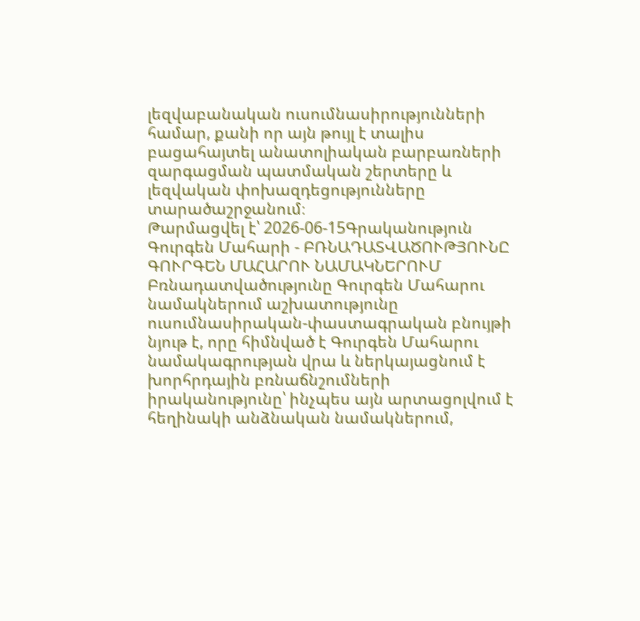լեզվաբանական ուսումնասիրությունների համար, քանի որ այն թույլ է տալիս բացահայտել անատոլիական բարբառների զարգացման պատմական շերտերը և լեզվական փոխազդեցությունները տարածաշրջանում։
Թարմացվել է՝ 2026-06-15Գրականություն
Գուրգեն Մահարի - ԲՌՆԱԴԱՏՎԱԾՈՒԹՅՈՒՆԸ ԳՈՒՐԳԵՆ ՄԱՀԱՐՈՒ ՆԱՄԱԿՆԵՐՈՒՄ
Բռնադատվածությունը Գուրգեն Մահարու նամակներում աշխատությունը ուսումնասիրական-փաստագրական բնույթի նյութ է, որը հիմնված է Գուրգեն Մահարու նամակագրության վրա և ներկայացնում է խորհրդային բռնաճնշումների իրականությունը՝ ինչպես այն արտացոլվում է հեղինակի անձնական նամակներում,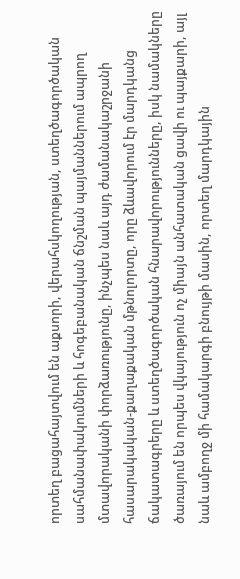որտեղ բացահայտվում են աքսորի, վերահսկողության, ստեղծագործական սահմանափակումների և հոգեբանական ճնշման պայմաններում ապրող մտավորականի փորձառությունը, ինչպես նաև այդ ժամանակաշրջանի հասարակական-քաղաքական մթնոլորտը, որը ձևավորում էր մարդկանց ճակատագրերը և ստեղծագործական հնարավորությունները, իսկ նամակները ծառայում են որպես վկայություն ոչ միայն անհատական ցավի ու պայքարի, այլ նաև ամբողջ մի համակարգի բնույթի մասին, որտեղ մարդկային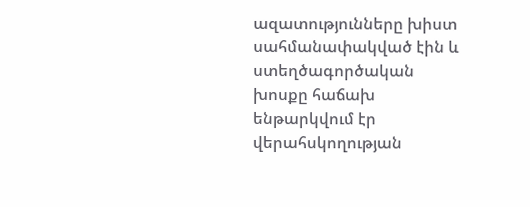ազատությունները խիստ սահմանափակված էին և ստեղծագործական խոսքը հաճախ ենթարկվում էր վերահսկողության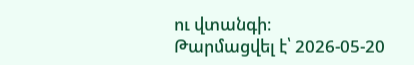ու վտանգի։
Թարմացվել է՝ 2026-05-20